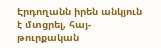Էրդողանն իրեն անկյուն է մտցրել, հայ-թուրքական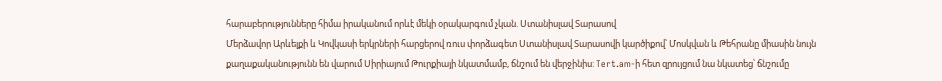հարաբերությունները հիմա իրականում որևէ մեկի օրակարգում չկան. Ստանիսլավ Տարասով
Մերձավոր Արևելքի և Կովկասի երկրների հարցերով ռուս փորձագետ Ստանիսլավ Տարասովի կարծիքով՝ Մոսկվան և Թեհրանը միասին նույն քաղաքականությունն են վարում Սիրիայում Թուրքիայի նկատմամբ, ճնշում են վերջինիս: Tert.am-ի հետ զրույցում նա նկատեց՝ ճնշումը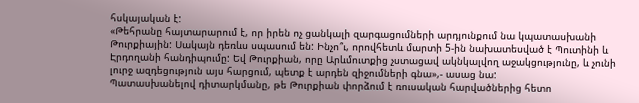հսկայական է:
«Թեհրանը հայտարարում է, որ իրեն ոչ ցանկալի զարգացումների արդյունքում նա կպատասխանի Թուրքիային: Սակայն դեռևս սպասում են: Ինչո՞ւ, որովհետև մարտի 5-ին նախատեսված է Պուտինի և Էրդողանի հանդիպումը: Եվ Թուրքիան, որը Արևմուտքից չստացավ ակնկալվող աջակցությունը, և չունի լուրջ ազդեցություն այս հարցում, պետք է արդեն զիջումների գնա»,- ասաց նա:
Պատասխանելով դիտարկմանը, թե Թուրքիան փորձում է ռուսական հարվածներից հետո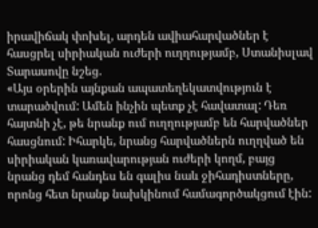իրավիճակ փոխել, արդեն ավիահարվածներ է հասցրել սիրիական ուժերի ուղղությամբ, Ստանիսլավ Տարասովը նշեց.
«Այս օրերին այնքան ապատեղեկատվություն է տարածվում: Ամեն ինչին պետք չէ հավատալ: Դեռ հայտնի չէ, թե նրանք ում ուղղությամբ են հարվածներ հասցնում: Իհարկե, նրանց հարվածներն ուղղված են սիրիական կառավարության ուժերի կողմ, բայց նրանց դեմ հանդես են գալիս նաև ջիհադիստները, որոնց հետ նրանք նախկինում համագործակցում էին: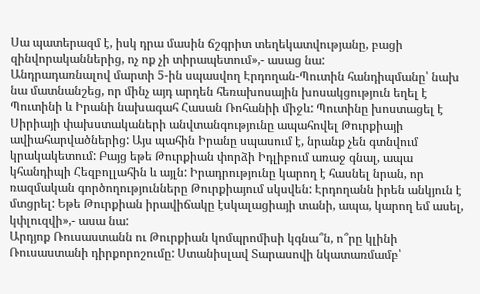Սա պատերազմ է, իսկ դրա մասին ճշգրիտ տեղեկատվությանը, բացի զինվորականներից, ոչ ոք չի տիրապետում»,- ասաց նա:
Անդրադառնալով մարտի 5-ին սպասվող Էրդողան-Պուտին հանդիպմանը՝ նախ նա մատնանշեց, որ մինչ այդ արդեն հեռախոսային խոսակցություն եղել է Պուտինի և Իրանի նախագահ Հասան Ռոհանիի միջև: Պուտինը խոստացել է Սիրիայի փախստակաների անվտանգությունը ապահովել Թուրքիայի ավիահարվածներից: Այս պահին Իրանը սպասում է, նրանք չեն գտնվում կրակակետում: Բայց եթե Թուրքիան փորձի Իդլիբում առաջ գնալ, ապա կհանդիպի Հեզբոլլահին և այլն: Իրադրությունը կարող է հասնել նրան, որ ռազմական գործողությունները Թուրքիայում սկսվեն: Էրդողանն իրեն անկյուն է մտցրել: Եթե Թուրքիան իրավիճակը էսկալացիայի տանի, ապա, կարող եմ ասել, կփլուզվի»,- ասա նա:
Արդյոք Ռուսաստանն ու Թուրքիան կոմպրոմիսի կգնա՞ն, ո՞րը կլինի Ռուսաստանի դիրքորոշումը: Ստանիսլավ Տարասովի նկատառմամբ՝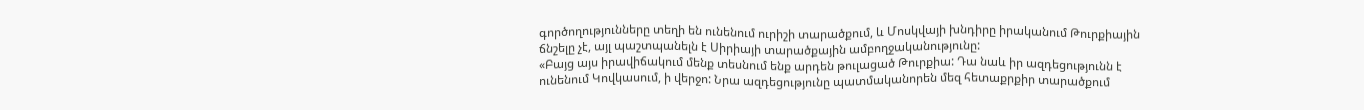գործողությունները տեղի են ունենում ուրիշի տարածքում, և Մոսկվայի խնդիրը իրականում Թուրքիային ճնշելը չէ, այլ պաշտպանելն է Սիրիայի տարածքային ամբողջականությունը:
«Բայց այս իրավիճակում մենք տեսնում ենք արդեն թուլացած Թուրքիա: Դա նաև իր ազդեցությունն է ունենում Կովկասում, ի վերջո: Նրա ազդեցությունը պատմականորեն մեզ հետաքրքիր տարածքում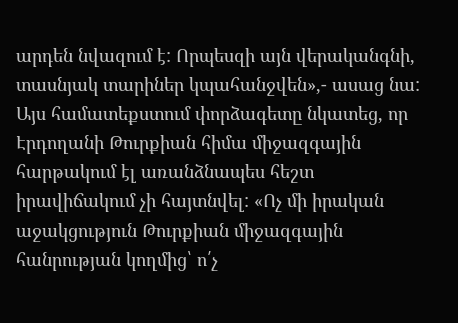արդեն նվազում է: Որպեսզի այն վերականգնի, տասնյակ տարիներ կպահանջվեն»,- ասաց նա:
Այս համատեքստում փորձագետը նկատեց, որ Էրդողանի Թուրքիան հիմա միջազգային հարթակում էլ առանձնապես հեշտ իրավիճակում չի հայտնվել: «Ոչ մի իրական աջակցություն Թուրքիան միջազգային հանրության կողմից՝ ո՛չ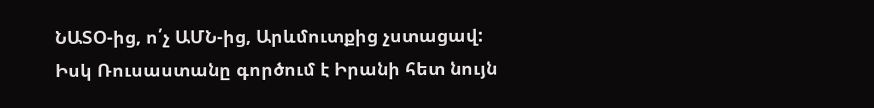ՆԱՏՕ-ից, ո՛չ ԱՄՆ-ից, Արևմուտքից չստացավ: Իսկ Ռուսաստանը գործում է Իրանի հետ նույն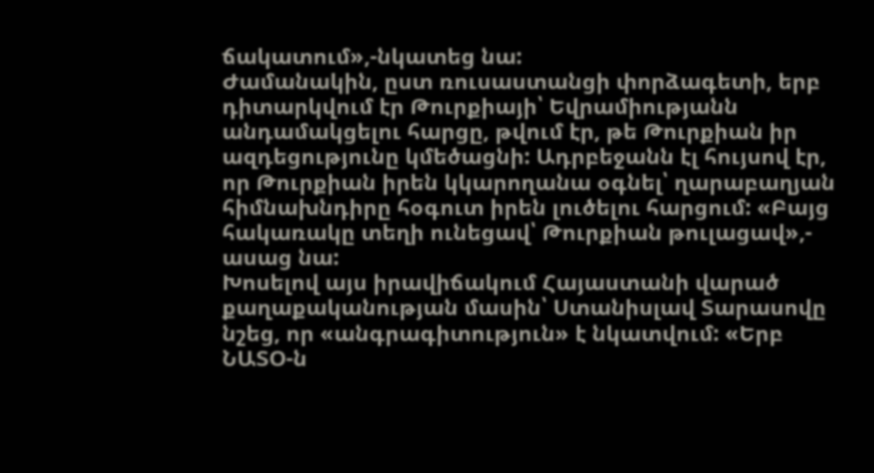ճակատում»,-նկատեց նա:
Ժամանակին, ըստ ռուսաստանցի փորձագետի, երբ դիտարկվում էր Թուրքիայի՝ Եվրամիությանն անդամակցելու հարցը, թվում էր, թե Թուրքիան իր ազդեցությունը կմեծացնի: Ադրբեջանն էլ հույսով էր, որ Թուրքիան իրեն կկարողանա օգնել՝ ղարաբաղյան հիմնախնդիրը հօգուտ իրեն լուծելու հարցում: «Բայց հակառակը տեղի ունեցավ՝ Թուրքիան թուլացավ»,- ասաց նա:
Խոսելով այս իրավիճակում Հայաստանի վարած քաղաքականության մասին՝ Ստանիսլավ Տարասովը նշեց, որ «անգրագիտություն» է նկատվում: «Երբ ՆԱՏՕ-ն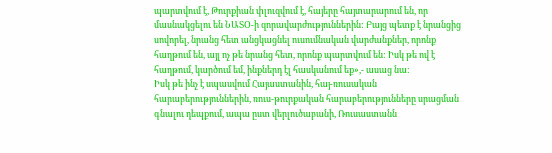պարտվում է, Թուրքիան փլուզվում է, հայերը հայտարարում են, որ մասնակցելու են ՆԱՏՕ-ի զորավարժություններին: Բայց պետք է նրանցից սովորել, նրանց հետ անցկացնել ուսումնական վարժանքներ, որոնք հաղթում են, այլ ոչ թե նրանց հետ, որոնք պարտվում են: Իսկ թե ով է հաղթում, կարծում եմ, ինքներդ էլ հասկանում եք»,- ասաց նա:
Իսկ թե ինչ է սպասվում Հայաստանին, հայ-ռուսական հարաբերություններին, ռուս-թուրքական հարաբերությունները սրացման գնալու դեպքում, ապա ըստ վերլուծաբանի, Ռուսաստանն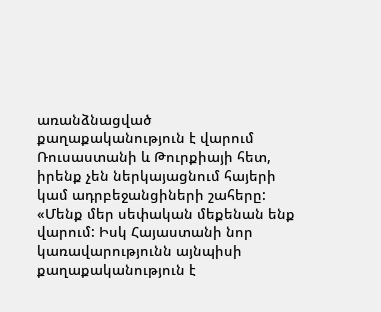առանձնացված քաղաքականություն է վարում Ռուսաստանի և Թուրքիայի հետ, իրենք չեն ներկայացնում հայերի կամ ադրբեջանցիների շահերը:
«Մենք մեր սեփական մեքենան ենք վարում: Իսկ Հայաստանի նոր կառավարությունն այնպիսի քաղաքականություն է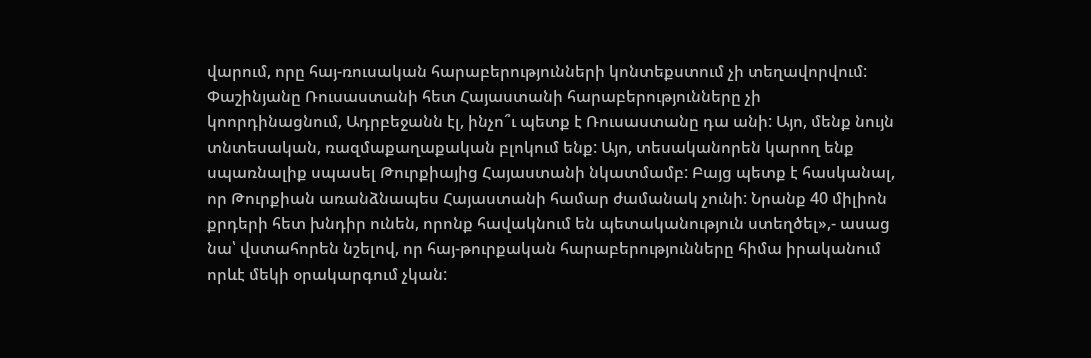վարում, որը հայ-ռուսական հարաբերությունների կոնտեքստում չի տեղավորվում: Փաշինյանը Ռուսաստանի հետ Հայաստանի հարաբերությունները չի կոորդինացնում, Ադրբեջանն էլ, ինչո՞ւ պետք է Ռուսաստանը դա անի: Այո, մենք նույն տնտեսական, ռազմաքաղաքական բլոկում ենք: Այո, տեսականորեն կարող ենք սպառնալիք սպասել Թուրքիայից Հայաստանի նկատմամբ: Բայց պետք է հասկանալ, որ Թուրքիան առանձնապես Հայաստանի համար ժամանակ չունի: Նրանք 40 միլիոն քրդերի հետ խնդիր ունեն, որոնք հավակնում են պետականություն ստեղծել»,- ասաց նա՝ վստահորեն նշելով, որ հայ-թուրքական հարաբերությունները հիմա իրականում որևէ մեկի օրակարգում չկան: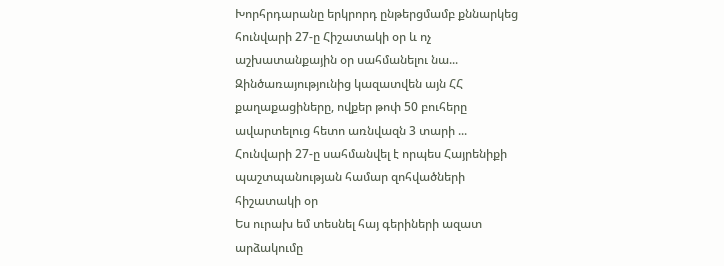Խորհրդարանը երկրորդ ընթերցմամբ քննարկեց հունվարի 27-ը Հիշատակի օր և ոչ աշխատանքային օր սահմանելու նա...
Զինծառայությունից կազատվեն այն ՀՀ քաղաքացիները, ովքեր թոփ 50 բուհերը ավարտելուց հետո առնվազն 3 տարի ...
Հունվարի 27-ը սահմանվել է որպես Հայրենիքի պաշտպանության համար զոհվածների հիշատակի օր
Ես ուրախ եմ տեսնել հայ գերիների ազատ արձակումը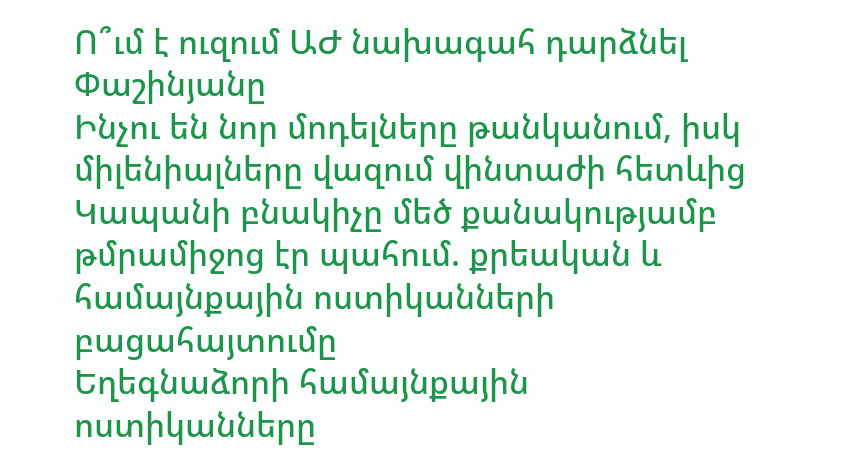Ո՞ւմ է ուզում ԱԺ նախագահ դարձնել Փաշինյանը
Ինչու են նոր մոդելները թանկանում, իսկ միլենիալները վազում վինտաժի հետևից
Կապանի բնակիչը մեծ քանակությամբ թմրամիջոց էր պահում. քրեական և համայնքային ոստիկանների բացահայտումը
Եղեգնաձորի համայնքային ոստիկանները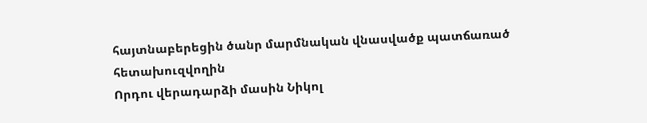հայտնաբերեցին ծանր մարմնական վնասվածք պատճառած հետախուզվողին
Որդու վերադարձի մասին Նիկոլ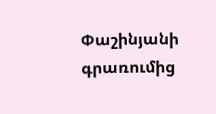Փաշինյանի գրառումից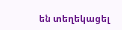են տեղեկացել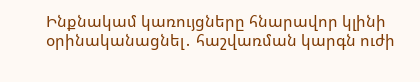Ինքնակամ կառույցները հնարավոր կլինի օրինականացնել․ հաշվառման կարգն ուժի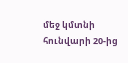մեջ կմտնի հունվարի 20-ից